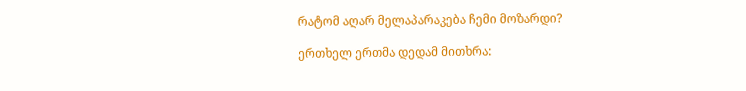რატომ აღარ მელაპარაკება ჩემი მოზარდი?

ერთხელ ერთმა დედამ მითხრა: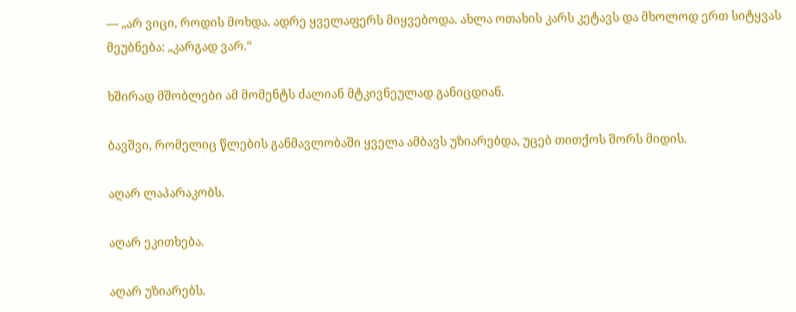— „არ ვიცი, როდის მოხდა. ადრე ყველაფერს მიყვებოდა. ახლა ოთახის კარს კეტავს და მხოლოდ ერთ სიტყვას მეუბნება: „კარგად ვარ.“

ხშირად მშობლები ამ მომენტს ძალიან მტკივნეულად განიცდიან.

ბავშვი, რომელიც წლების განმავლობაში ყველა ამბავს უზიარებდა, უცებ თითქოს შორს მიდის.

აღარ ლაპარაკობს.

აღარ ეკითხება.

აღარ უზიარებს.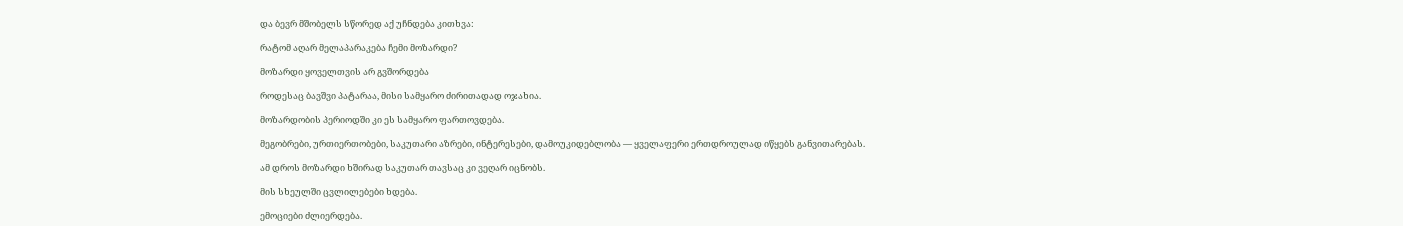და ბევრ მშობელს სწორედ აქ უჩნდება კითხვა:

რატომ აღარ მელაპარაკება ჩემი მოზარდი?

მოზარდი ყოველთვის არ გვშორდება

როდესაც ბავშვი პატარაა, მისი სამყარო ძირითადად ოჯახია.

მოზარდობის პერიოდში კი ეს სამყარო ფართოვდება.

მეგობრები, ურთიერთობები, საკუთარი აზრები, ინტერესები, დამოუკიდებლობა — ყველაფერი ერთდროულად იწყებს განვითარებას.

ამ დროს მოზარდი ხშირად საკუთარ თავსაც კი ვეღარ იცნობს.

მის სხეულში ცვლილებები ხდება.

ემოციები ძლიერდება.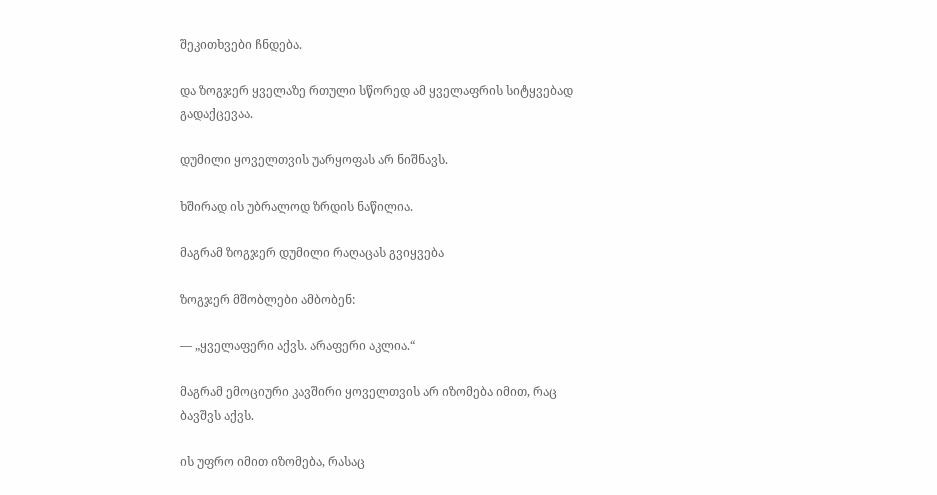შეკითხვები ჩნდება.

და ზოგჯერ ყველაზე რთული სწორედ ამ ყველაფრის სიტყვებად გადაქცევაა.

დუმილი ყოველთვის უარყოფას არ ნიშნავს.

ხშირად ის უბრალოდ ზრდის ნაწილია.

მაგრამ ზოგჯერ დუმილი რაღაცას გვიყვება

ზოგჯერ მშობლები ამბობენ:

— „ყველაფერი აქვს. არაფერი აკლია.“

მაგრამ ემოციური კავშირი ყოველთვის არ იზომება იმით, რაც ბავშვს აქვს.

ის უფრო იმით იზომება, რასაც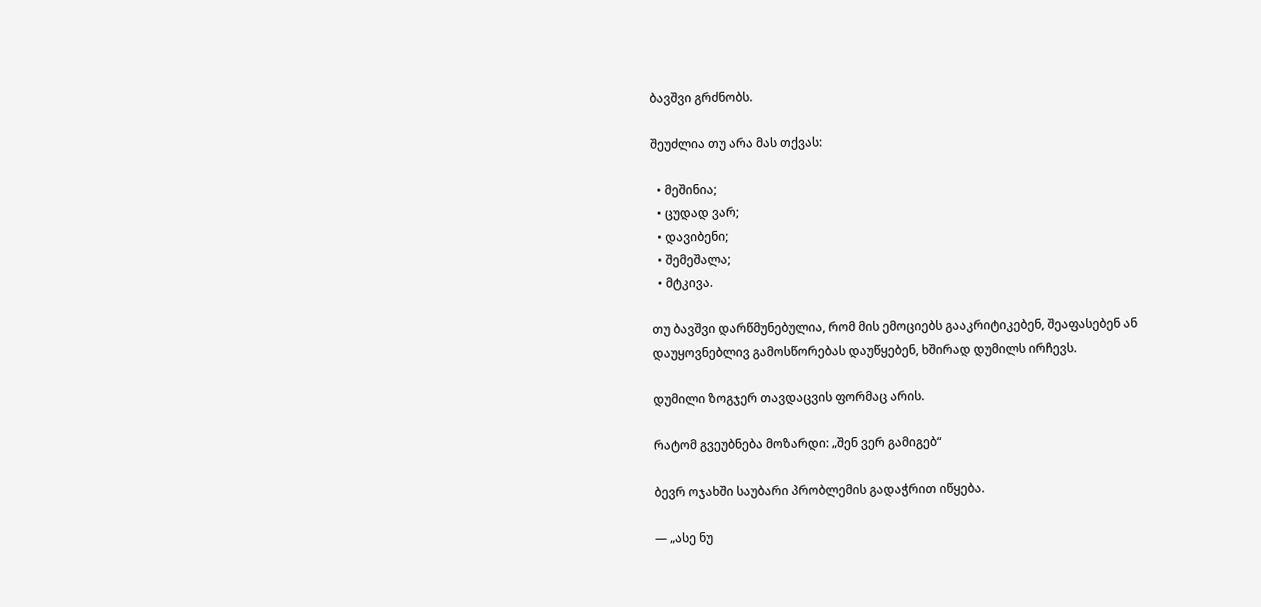ბავშვი გრძნობს.

შეუძლია თუ არა მას თქვას:

  • მეშინია;
  • ცუდად ვარ;
  • დავიბენი;
  • შემეშალა;
  • მტკივა.

თუ ბავშვი დარწმუნებულია, რომ მის ემოციებს გააკრიტიკებენ, შეაფასებენ ან დაუყოვნებლივ გამოსწორებას დაუწყებენ, ხშირად დუმილს ირჩევს.

დუმილი ზოგჯერ თავდაცვის ფორმაც არის.

რატომ გვეუბნება მოზარდი: „შენ ვერ გამიგებ“

ბევრ ოჯახში საუბარი პრობლემის გადაჭრით იწყება.

— „ასე ნუ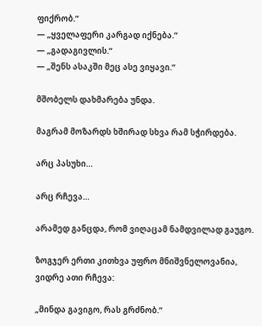ფიქრობ.“
— „ყველაფერი კარგად იქნება.“
— „გადაგივლის.“
— „შენს ასაკში მეც ასე ვიყავი.“

მშობელს დახმარება უნდა.

მაგრამ მოზარდს ხშირად სხვა რამ სჭირდება.

არც პასუხი…

არც რჩევა…

არამედ განცდა, რომ ვიღაცამ ნამდვილად გაუგო.

ზოგჯერ ერთი კითხვა უფრო მნიშვნელოვანია, ვიდრე ათი რჩევა:

„მინდა გავიგო, რას გრძნობ.“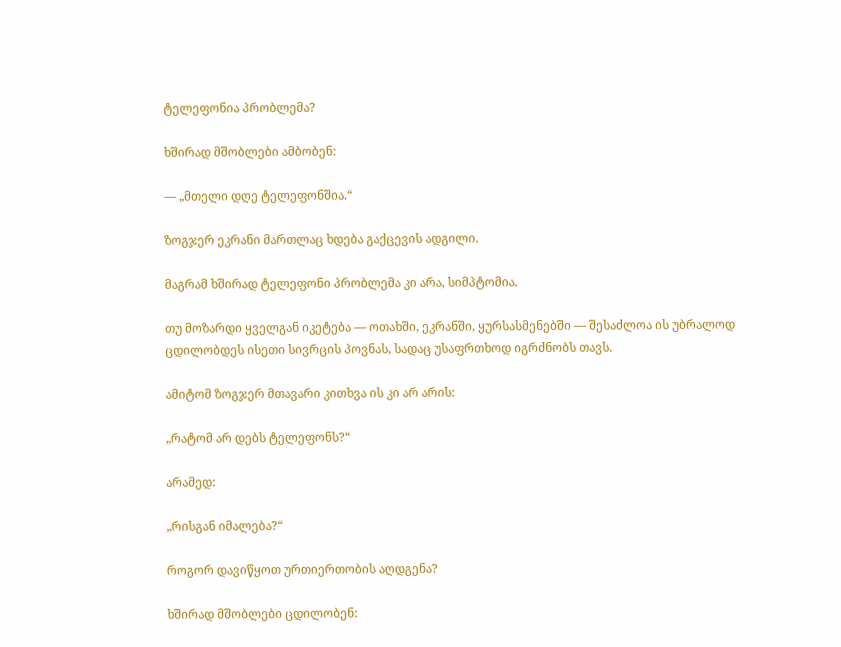ტელეფონია პრობლემა?

ხშირად მშობლები ამბობენ:

— „მთელი დღე ტელეფონშია.“

ზოგჯერ ეკრანი მართლაც ხდება გაქცევის ადგილი.

მაგრამ ხშირად ტელეფონი პრობლემა კი არა, სიმპტომია.

თუ მოზარდი ყველგან იკეტება — ოთახში, ეკრანში, ყურსასმენებში — შესაძლოა ის უბრალოდ ცდილობდეს ისეთი სივრცის პოვნას, სადაც უსაფრთხოდ იგრძნობს თავს.

ამიტომ ზოგჯერ მთავარი კითხვა ის კი არ არის:

„რატომ არ დებს ტელეფონს?“

არამედ:

„რისგან იმალება?“

როგორ დავიწყოთ ურთიერთობის აღდგენა?

ხშირად მშობლები ცდილობენ: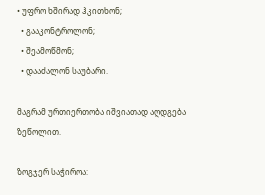• უფრო ხშირად ჰკითხონ;
  • გააკონტროლონ;
  • შეამოწმონ;
  • დააძალონ საუბარი.

მაგრამ ურთიერთობა იშვიათად აღდგება ზეწოლით.

ზოგჯერ საჭიროა: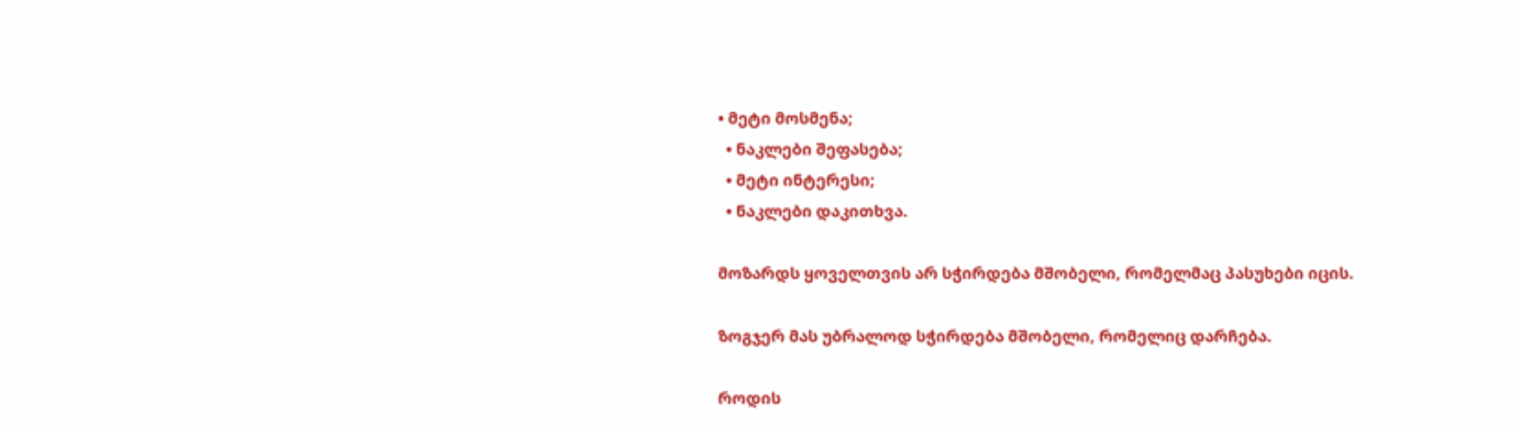• მეტი მოსმენა;
  • ნაკლები შეფასება;
  • მეტი ინტერესი;
  • ნაკლები დაკითხვა.

მოზარდს ყოველთვის არ სჭირდება მშობელი, რომელმაც პასუხები იცის.

ზოგჯერ მას უბრალოდ სჭირდება მშობელი, რომელიც დარჩება.

როდის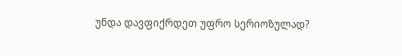უნდა დავფიქრდეთ უფრო სერიოზულად?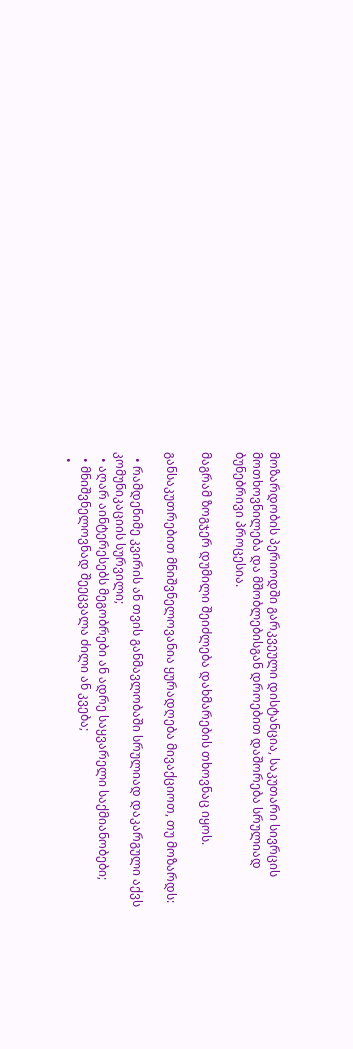მოზარდობის პერიოდში გარკვეული დისტანცია, საკუთარი სივრცის მოთხოვნილება და მშობლებისგან დროებით დაშორება სრულიად ბუნებრივი პროცესია.

მაგრამ ზოგჯერ დუმილი შეიძლება დახმარების თხოვნაც იყოს.

განსაკუთრებით მნიშვნელოვანია ყურადღება მივაქციოთ, თუ მოზარდს:

  • რამდენიმე კვირის ან თვის განმავლობაში სრულიად დაკარგული აქვს კომუნიკაციის სურვილი;
  • აღარ აინტერესებს მეგობრები ან ადრე საყვარელი საქმიანობები;
  • მნიშვნელოვნად შეეცვალა ძილი ან კვება;
  •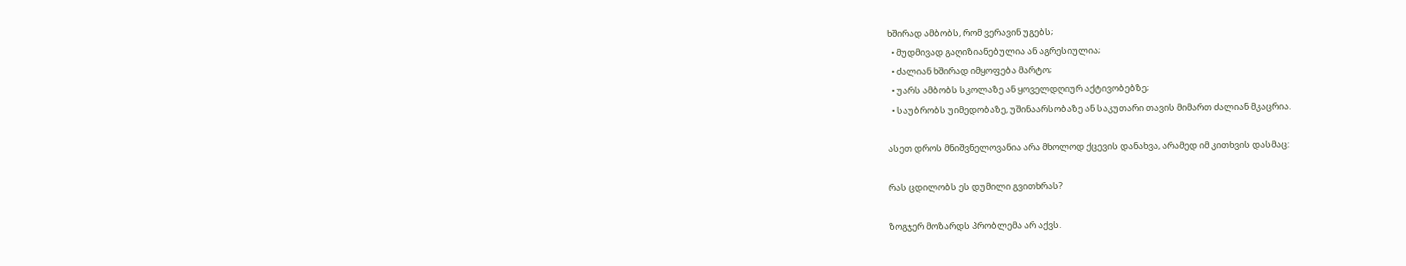ხშირად ამბობს, რომ ვერავინ უგებს;
  • მუდმივად გაღიზიანებულია ან აგრესიულია;
  • ძალიან ხშირად იმყოფება მარტო;
  • უარს ამბობს სკოლაზე ან ყოველდღიურ აქტივობებზე;
  • საუბრობს უიმედობაზე, უშინაარსობაზე ან საკუთარი თავის მიმართ ძალიან მკაცრია.

ასეთ დროს მნიშვნელოვანია არა მხოლოდ ქცევის დანახვა, არამედ იმ კითხვის დასმაც:

რას ცდილობს ეს დუმილი გვითხრას?

ზოგჯერ მოზარდს პრობლემა არ აქვს.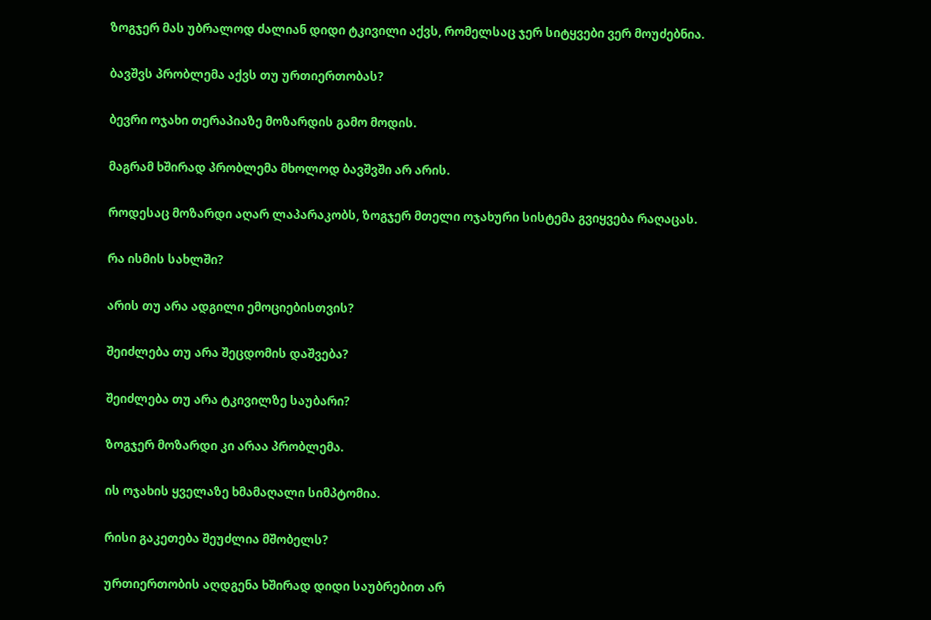ზოგჯერ მას უბრალოდ ძალიან დიდი ტკივილი აქვს, რომელსაც ჯერ სიტყვები ვერ მოუძებნია.

ბავშვს პრობლემა აქვს თუ ურთიერთობას?

ბევრი ოჯახი თერაპიაზე მოზარდის გამო მოდის.

მაგრამ ხშირად პრობლემა მხოლოდ ბავშვში არ არის.

როდესაც მოზარდი აღარ ლაპარაკობს, ზოგჯერ მთელი ოჯახური სისტემა გვიყვება რაღაცას.

რა ისმის სახლში?

არის თუ არა ადგილი ემოციებისთვის?

შეიძლება თუ არა შეცდომის დაშვება?

შეიძლება თუ არა ტკივილზე საუბარი?

ზოგჯერ მოზარდი კი არაა პრობლემა.

ის ოჯახის ყველაზე ხმამაღალი სიმპტომია.

რისი გაკეთება შეუძლია მშობელს?

ურთიერთობის აღდგენა ხშირად დიდი საუბრებით არ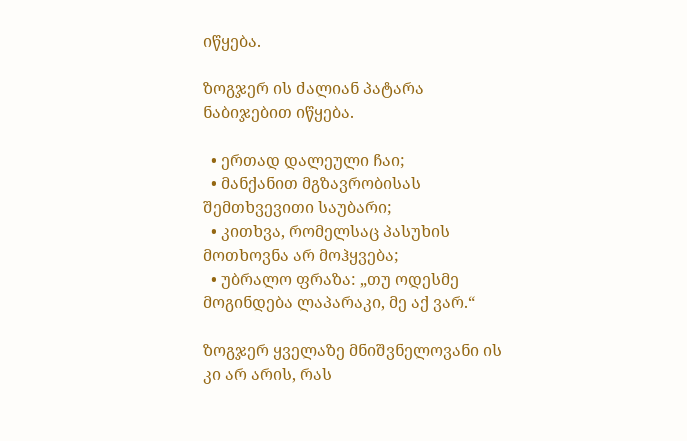იწყება.

ზოგჯერ ის ძალიან პატარა ნაბიჯებით იწყება.

  • ერთად დალეული ჩაი;
  • მანქანით მგზავრობისას შემთხვევითი საუბარი;
  • კითხვა, რომელსაც პასუხის მოთხოვნა არ მოჰყვება;
  • უბრალო ფრაზა: „თუ ოდესმე მოგინდება ლაპარაკი, მე აქ ვარ.“

ზოგჯერ ყველაზე მნიშვნელოვანი ის კი არ არის, რას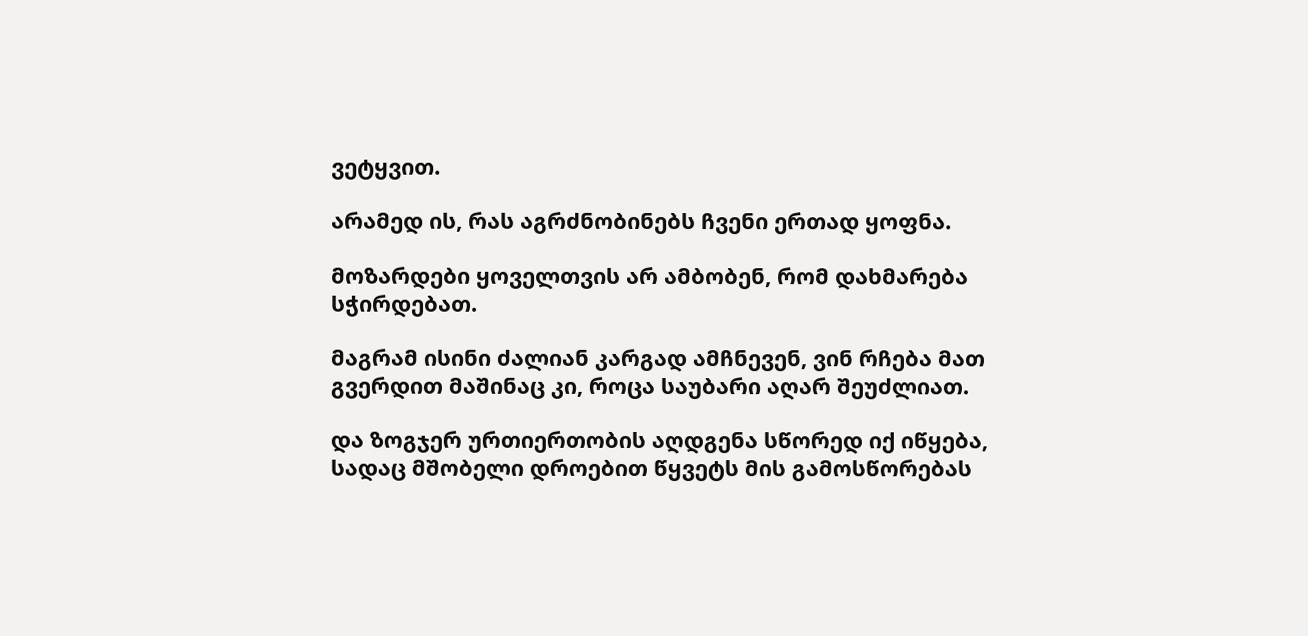ვეტყვით.

არამედ ის, რას აგრძნობინებს ჩვენი ერთად ყოფნა.

მოზარდები ყოველთვის არ ამბობენ, რომ დახმარება სჭირდებათ.

მაგრამ ისინი ძალიან კარგად ამჩნევენ, ვინ რჩება მათ გვერდით მაშინაც კი, როცა საუბარი აღარ შეუძლიათ.

და ზოგჯერ ურთიერთობის აღდგენა სწორედ იქ იწყება, სადაც მშობელი დროებით წყვეტს მის გამოსწორებას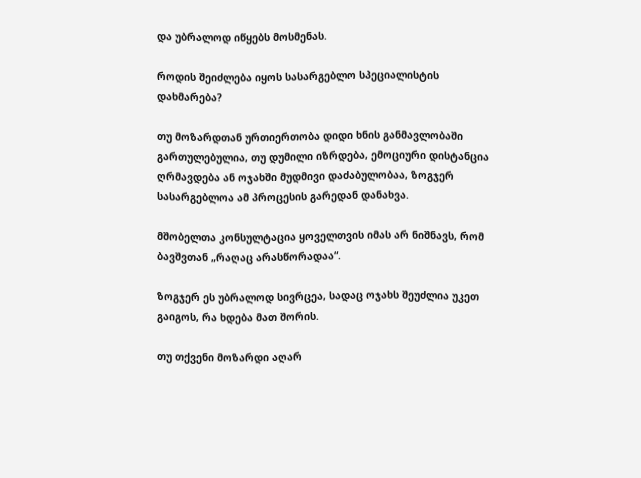და უბრალოდ იწყებს მოსმენას.

როდის შეიძლება იყოს სასარგებლო სპეციალისტის დახმარება?

თუ მოზარდთან ურთიერთობა დიდი ხნის განმავლობაში გართულებულია, თუ დუმილი იზრდება, ემოციური დისტანცია ღრმავდება ან ოჯახში მუდმივი დაძაბულობაა, ზოგჯერ სასარგებლოა ამ პროცესის გარედან დანახვა.

მშობელთა კონსულტაცია ყოველთვის იმას არ ნიშნავს, რომ ბავშვთან „რაღაც არასწორადაა“.

ზოგჯერ ეს უბრალოდ სივრცეა, სადაც ოჯახს შეუძლია უკეთ გაიგოს, რა ხდება მათ შორის.

თუ თქვენი მოზარდი აღარ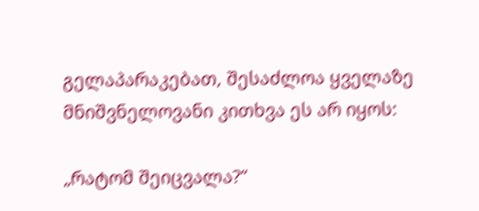გელაპარაკებათ, შესაძლოა ყველაზე მნიშვნელოვანი კითხვა ეს არ იყოს:

„რატომ შეიცვალა?“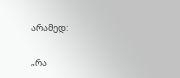არამედ:

„რა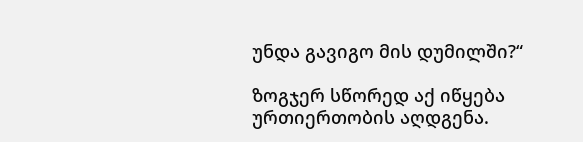უნდა გავიგო მის დუმილში?“

ზოგჯერ სწორედ აქ იწყება ურთიერთობის აღდგენა.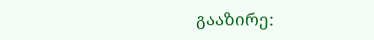გააზირე: